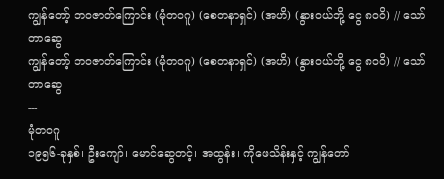ကျွန်တော့် ဘဝဇာတ်ကြောင်း (မုံတ၀ဂူ) (စေတနာရှင်) (အဟိ) (နွားဝယ်ဘို့ ငွေ ၈ဝဝိ) // သော်တာဆွေ
ကျွန်တော့် ဘဝဇာတ်ကြောင်း (မုံတ၀ဂူ) (စေတနာရှင်) (အဟိ) (နွားဝယ်ဘို့ ငွေ ၈ဝဝိ) // သော်တာဆွေ
---
မုံတ၀ဂူ
၁၉၅၆-ခုနှစ်၊ ဦးကျော်၊ မောင်ဆွေတင့်၊ အထွန်း၊ ကိုဖေသိန်းနှင့် ကျွန်တော်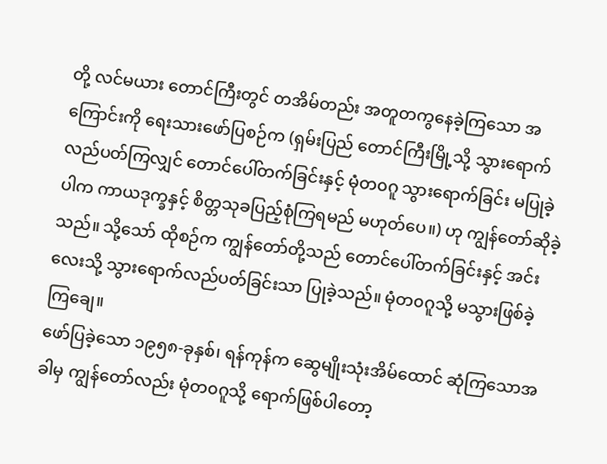တို့ လင်မယား တောင်ကြီးတွင် တအိမ်တည်း အတူတကွနေခဲ့ကြသော အကြောင်းကို ရေးသားဖော်ပြစဉ်က (ရှမ်းပြည် တောင်ကြီးမြို့သို့ သွားရောက် လည်ပတ်ကြလျှင် တောင်ပေါ်တက်ခြင်းနှင့် မုံတ၀ဂူ သွားရောက်ခြင်း မပြုခဲ့ပါက ကာယဒုက္ခနှင့် စိတ္တသုခပြည့်စုံကြရမည် မဟုတ်ပေ။) ဟု ကျွန်တော်ဆိုခဲ့သည်။ သို့သော် ထိုစဉ်က ကျွန်တော်တို့သည် တောင်ပေါ်တက်ခြင်းနှင့် အင်းလေးသို့ သွားရောက်လည်ပတ်ခြင်းသာ ပြုခဲ့သည်။ မုံတ၀ဂူသို့ မသွားဖြစ်ခဲ့ကြချေ။
ဖော်ပြခဲ့သော ၁၉၅၈-ခုနှစ်၊ ရန်ကုန်က ဆွေမျိုးသုံးအိမ်ထောင် ဆုံကြသောအခါမှ ကျွန်တော်လည်း မုံတ၀ဂူသို့ ရောက်ဖြစ်ပါတော့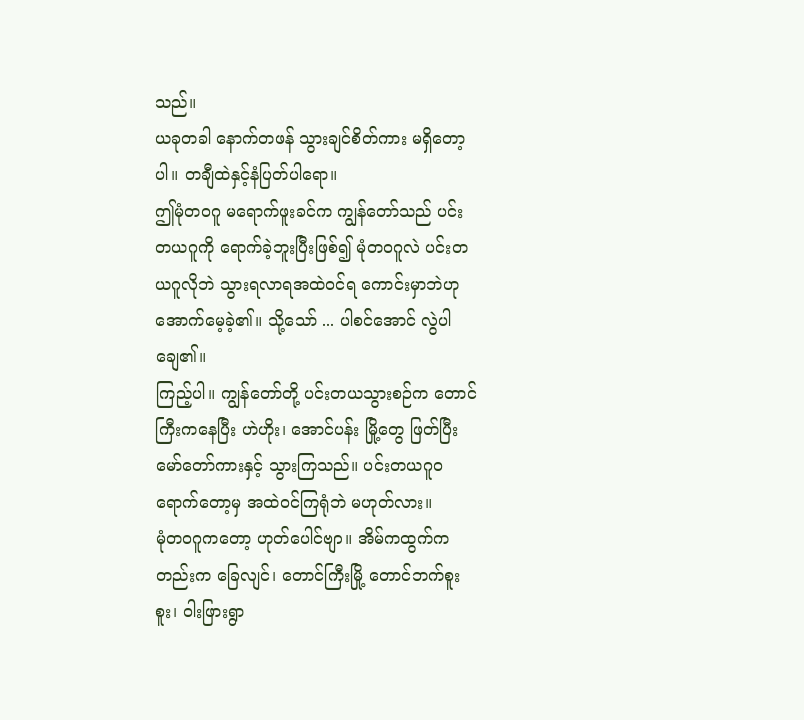သည်။
ယခုတခါ နောက်တဖန် သွားချင်စိတ်ကား မရှိတော့ပါ။ တချီထဲနှင့်နံပြတ်ပါရော။
ဤမုံတ၀ဂူ မရောက်ဖူးခင်က ကျွန်တော်သည် ပင်းတယဂူကို ရောက်ခဲ့ဘူးပြီးဖြစ်၍ မုံတ၀ဂူလဲ ပင်းတယဂူလိုဘဲ သွားရလာရအထဲဝင်ရ ကောင်းမှာဘဲဟု အောက်မေ့ခဲ့၏။ သို့သော် ... ပါစင်အောင် လွဲပါချေ၏။
ကြည့်ပါ။ ကျွန်တော်တို့ ပင်းတယသွားစဉ်က တောင်ကြီးကနေပြီး ဟဲဟိုး၊ အောင်ပန်း မြို့တွေ ဖြတ်ပြီး မော်တော်ကားနှင့် သွားကြသည်။ ပင်းတယဂူဝ ရောက်တော့မှ အထဲဝင်ကြရုံဘဲ မဟုတ်လား။
မုံတ၀ဂူကတော့ ဟုတ်ပေါင်ဗျာ။ အိမ်ကထွက်ကတည်းက ခြေလျင်၊ တောင်ကြီးမြို့ တောင်ဘက်စူးစူး၊ ဝါးဖြားရွာ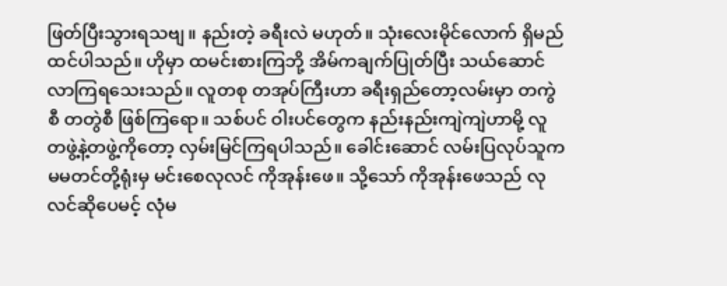ဖြတ်ပြီးသွားရသဗျ။ နည်းတဲ့ ခရီးလဲ မဟုတ်။ သုံးလေးမိုင်လောက် ရှိမည်ထင်ပါသည်။ ဟိုမှာ ထမင်းစားကြဘို့ အိမ်ကချက်ပြုတ်ပြီး သယ်ဆောင်လာကြရသေးသည်။ လူတစု တအုပ်ကြီးဟာ ခရီးရှည်တော့လမ်းမှာ တကွဲစီ တတွဲစီ ဖြစ်ကြရော။ သစ်ပင် ဝါးပင်တွေက နည်းနည်းကျဲကျဲဟာမို့ လူတဖွဲ့နဲ့တဖွဲ့ကိုတော့ လှမ်းမြင်ကြရပါသည်။ ခေါင်းဆောင် လမ်းပြလုပ်သူက မမတင်တို့ရုံးမှ မင်းစေလုလင် ကိုအုန်းဖေ။ သို့သော် ကိုအုန်းဖေသည် လုလင်ဆိုပေမင့် လုံမ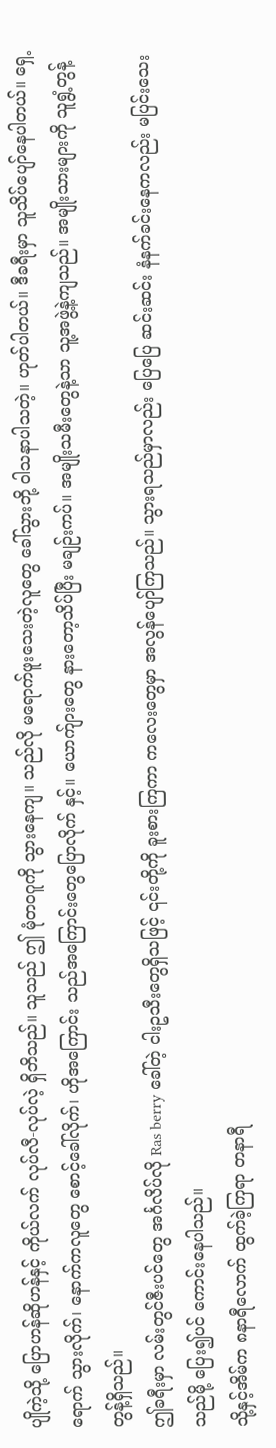ပျိုကဲ့သို့ ပြောဟန်ဆိုဟန်နှင့် ကိုယ်လက် လုပ်လီ-လုပ်လဲ့ ရှိဘိသည်။ သူသည် ဤ မုံတဝဂူကို သွားနေကျ။ သည်လို မရောက်ဖူးသေးတဲ့လူတွေ ခေါ်သွားဘို့ ဝါသနာပါသတဲ့။ ဟုတ်ပါတယ်။ ဒီခရီးမှာ သူသိပ်ပျော်နေပါတယ်။ ရှေ့ရောက် သွားလိုက်၊ နောက်ကလူတွေ စောင့်ခေါ်လိုက်၊ ဟိုအကြောင်း သည်အကြောင်းတွေပြောလိုက် နှင့်။ ယောက်ျားတွေ နားတော့သိပ်ပြီး မချဉ်းကပ်။ အမျိုးသမီးတွေနဲ့သာ သူ့အဖွဲ့နဲ့ကျသည်။ အမျိုးသားများကို သူရွံ့တွန့်တွန့်ရှိသည်။
ဤခရီးမှာ လမ်းတွင်ဇီးပင်တွေ အင်္ဂလိပ်လို Ras berry ခေါ်တဲ့ ငါးဥသီးတွေရှိသဖြင့် ၎င်းတို့ကို ခူးစားကြကာ ကလေးတွေမှာ အလွန်ပျော်ကြသည်။ သွားရသည်မှာလည်း ပြေပြေ ဆင်းဆင်း နံနက်ခင်းနေကလည်း မပြင်းသေးသည်မို့ ပြေး၍ပင် ကောင်းနေပါသည်။
သို့နှင့်အိမ်က ၈နာရီလောက် ထွက်ခဲ့ကြရာ တနာရီ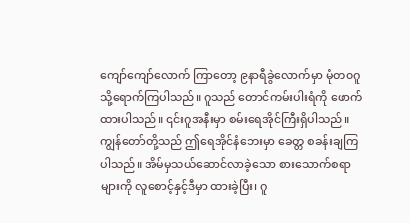ကျော်ကျော်လောက် ကြာတော့ ၉နာရီခွဲလောက်မှာ မုံတ၀ဂူသို့ရောက်ကြပါသည်။ ဂူသည် တောင်ကမ်းပါးရံကို ဖောက်ထားပါသည်။ ၎င်းဂူအနီးမှာ စမ်းရေအိုင်ကြီးရှိပါသည်။ ကျွန်တော်တို့သည် ဤရေအိုင်နံဘေးမှာ ခေတ္တ စခန်းချကြပါသည်။ အိမ်မှသယ်ဆောင်လာခဲ့သော စားသောက်စရာများကို လူစောင့်နှင့်ဒီမှာ ထားခဲ့ပြီး၊ ဂူ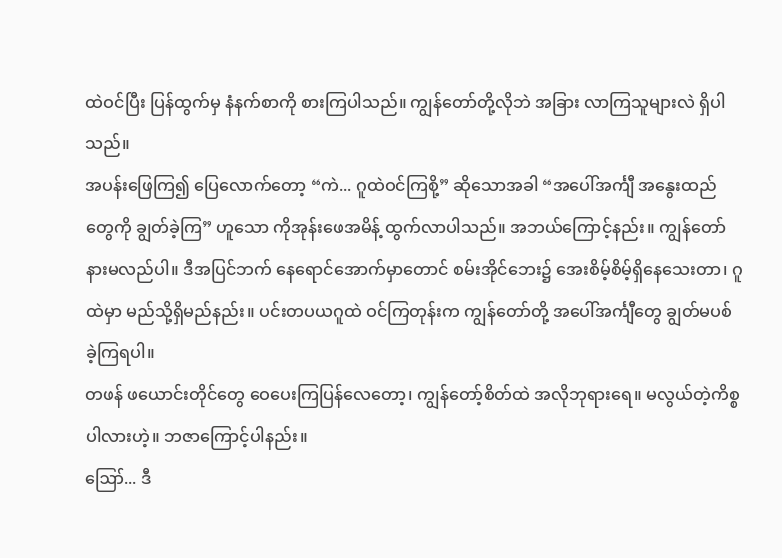ထဲဝင်ပြီး ပြန်ထွက်မှ နံနက်စာကို စားကြပါသည်။ ကျွန်တော်တို့လိုဘဲ အခြား လာကြသူများလဲ ရှိပါသည်။
အပန်းဖြေကြ၍ ပြေလောက်တော့ “ကဲ... ဂူထဲဝင်ကြစို့” ဆိုသောအခါ “အပေါ်အင်္ကျီ အနွေးထည်တွေကို ချွတ်ခဲ့ကြ” ဟူသော ကိုအုန်းဖေအမိန့် ထွက်လာပါသည်။ အဘယ်ကြောင့်နည်း။ ကျွန်တော်နားမလည်ပါ။ ဒီအပြင်ဘက် နေရောင်အောက်မှာတောင် စမ်းအိုင်ဘေး၌ အေးစိမ့်စိမ့်ရှိနေသေးတာ၊ ဂူထဲမှာ မည်သို့ရှိမည်နည်း။ ပင်းတပယဂူထဲ ဝင်ကြတုန်းက ကျွန်တော်တို့ အပေါ်အင်္ကျီတွေ ချွတ်မပစ်ခဲ့ကြရပါ။
တဖန် ဖယောင်းတိုင်တွေ ဝေပေးကြပြန်လေတော့၊ ကျွန်တော့်စိတ်ထဲ အလိုဘုရားရေ။ မလွယ်တဲ့ကိစ္စပါလားဟဲ့။ ဘဇာကြောင့်ပါနည်း။
ဪ... ဒီ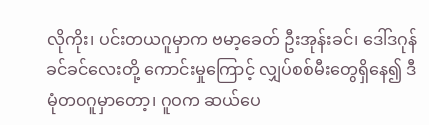လိုကိုး၊ ပင်းတယဂူမှာက ဗမာ့ခေတ် ဦးအုန်းခင်၊ ဒေါ်ဒဂုန်ခင်ခင်လေးတို့ ကောင်းမှုကြောင့် လျှပ်စစ်မီးတွေရှိနေ၍ ဒီမုံတ၀ဂူမှာတော့၊ ဂူဝက ဆယ်ပေ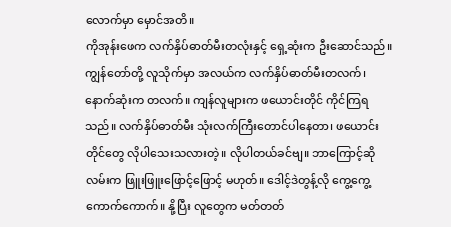လောက်မှာ မှောင်အတိ။
ကိုအုန်းဖေက လက်နှိပ်ဓာတ်မီးတလုံးနှင့် ရှေ့ဆုံးက ဦးဆောင်သည်။ ကျွန်တော်တို့ လူသိုက်မှာ အလယ်က လက်နှိပ်ဓာတ်မီးတလက်၊ နောက်ဆုံးက တလက်။ ကျန်လူများက ဖယောင်းတိုင် ကိုင်ကြရသည်။ လက်နှိပ်ဓာတ်မီး သုံးလက်ကြီးတောင်ပါနေတာ၊ ဖယောင်းတိုင်တွေ လိုပါသေးသလားတဲ့။ လိုပါတယ်ခင်ဗျ။ ဘာကြောင့်ဆို လမ်းက ဖြူးဖြူးဖြောင့်ဖြောင့် မဟုတ်။ ဒေါင့်ဒဲတွန့်လို ကွေ့ကွေ့ကောက်ကောက်။ နို့ပြီး လူတွေက မတ်တတ်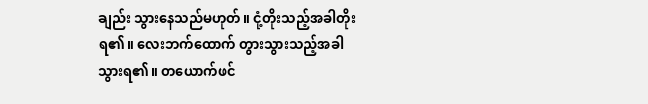ချည်း သွားနေသည်မဟုတ်။ ငုံ့တိုးသည့်အခါတိုးရ၏။ လေးဘက်ထောက် တွားသွားသည့်အခါ သွားရ၏။ တယောက်ဖင်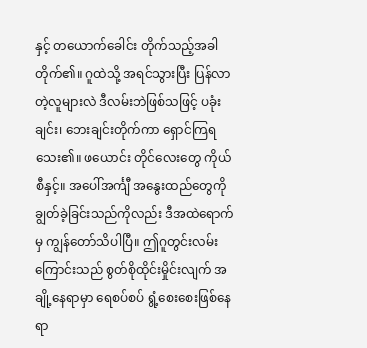နှင့် တယောက်ခေါင်း တိုက်သည့်အခါ တိုက်၏။ ဂူထဲသို့ အရင်သွားပြီး ပြန်လာ တဲ့လူများလဲ ဒီလမ်းဘဲဖြစ်သဖြင့် ပခုံးချင်း၊ ဘေးချင်းတိုက်ကာ ရှောင်ကြရသေး၏။ ဖယောင်း တိုင်လေးတွေ ကိုယ်စီနှင့်။ အပေါ်အင်္ကျီ အနွေးထည်တွေကို ချွတ်ခဲ့ခြင်းသည်ကိုလည်း ဒီအထဲရောက်မှ ကျွန်တော်သိပါပြီ။ ဤဂူတွင်းလမ်းကြောင်းသည် စွတ်စိုထိုင်းမှိုင်းလျက် အချို့နေရာမှာ ရေစပ်စပ် ရွံ့စေးစေးဖြစ်နေရာ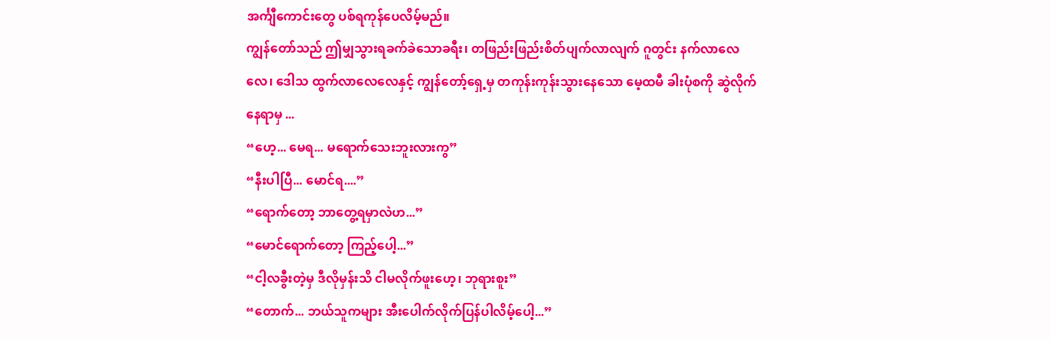အင်္ကျီကောင်းတွေ ပစ်ရကုန်ပေလိမ့်မည်။
ကျွန်တော်သည် ဤမျှသွားရခက်ခဲသောခရီး၊ တဖြည်းဖြည်းစိတ်ပျက်လာလျက် ဂူတွင်း နက်လာလေလေ၊ ဒေါသ ထွက်လာလေလေနှင့် ကျွန်တော့်ရှေ့မှ တကုန်းကုန်းသွားနေသော မေ့ထမီ ခါးပုံစကို ဆွဲလိုက်နေရာမှ ...
“ဟေ့... မေရ... မရောက်သေးဘူးလားကွ”
“နီးပါပြီ... မောင်ရ....”
“ရောက်တော့ ဘာတွေ့ရမှာလဲဟ...”
“မောင်ရောက်တော့ ကြည့်ပေါ့...”
“ငါ့လခွီးတဲ့မှ ဒီလိုမှန်းသိ ငါမလိုက်ဖူးဟေ့၊ ဘုရားစူး”
“တောက်... ဘယ်သူကများ အီးပေါက်လိုက်ပြန်ပါလိမ့်ပေါ့...”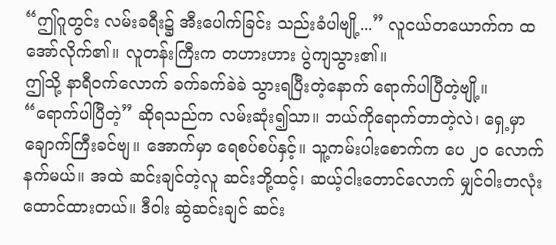“ဤဂူတွင်း လမ်းခရီး၌ အီးပေါက်ခြင်း သည်းခံပါဗျို့...” လူငယ်တယောက်က ထအော်လိုက်၏။ လူတန်းကြီးက တဟားဟား ပွဲကျသွား၏။
ဤသို့ နာရီဝက်လောက် ခက်ခက်ခဲခဲ သွားရပြီးတဲ့နောက် ရောက်ပါပြီတဲ့ဗျို့။
“ရောက်ပါပြီတဲ့” ဆိုရသည်က လမ်းဆုံး၍သာ။ ဘယ်ကိုရောက်တာတဲ့လဲ၊ ရှေ့မှာ ချောက်ကြီးခင်ဗျ။ အောက်မှာ ရေစပ်စပ်နှင့်။ သူ့ကမ်းပါးစောက်က ပေ ၂၀ လောက်နက်မယ်။ အထဲ ဆင်းချင်တဲ့လူ ဆင်းဘို့ထင့်၊ ဆယ့်ငါးတောင်လောက် မျှင်ဝါးတလုံး ထောင်ထားတယ်။ ဒီဝါး ဆွဲဆင်းချင် ဆင်း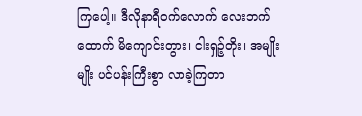ကြပေါ့။ ဒီလိုနာရီဝက်လောက် လေးဘက်ထောက် မိကျောင်းတွား၊ ငါးရှဉ့်တိုး၊ အမျိုးမျိုး ပင်ပန်းကြီးစွာ လာခဲ့ကြတာ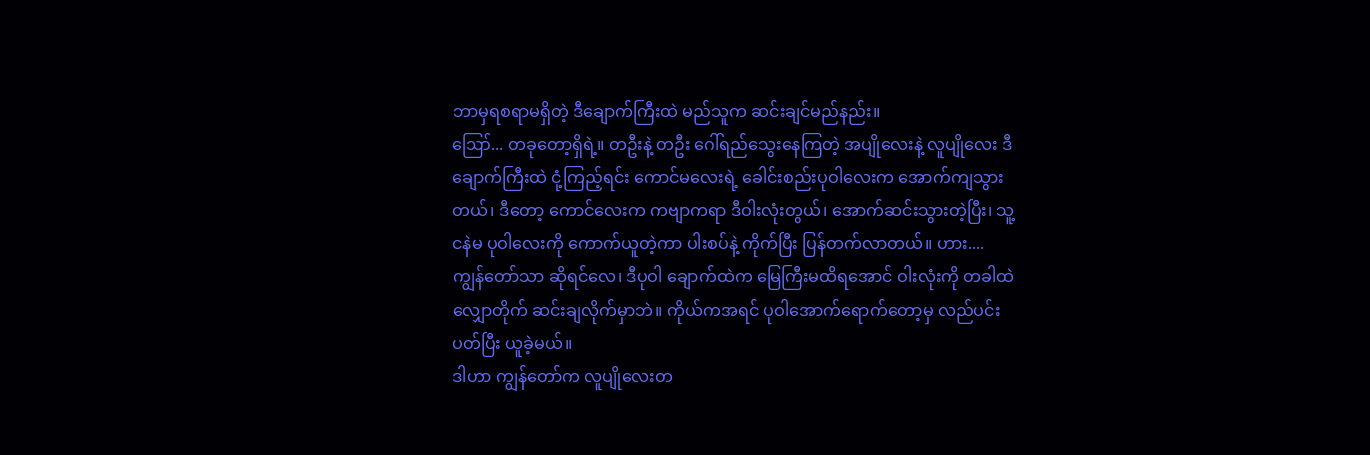ဘာမှရစရာမရှိတဲ့ ဒီချောက်ကြီးထဲ မည်သူက ဆင်းချင်မည်နည်း။
ဪ... တခုတော့ရှိရဲ့။ တဦးနဲ့ တဦး ဂေါ်ရည်သွေးနေကြတဲ့ အပျိုလေးနဲ့ လူပျိုလေး ဒီချောက်ကြီးထဲ ငုံ့ကြည့်ရင်း ကောင်မလေးရဲ့ ခေါင်းစည်းပုဝါလေးက အောက်ကျသွားတယ်၊ ဒီတော့ ကောင်လေးက ကဗျာကရာ ဒီဝါးလုံးတွယ်၊ အောက်ဆင်းသွားတဲ့ပြီး၊ သူ့ငနဲမ ပုဝါလေးကို ကောက်ယူတဲ့ကာ ပါးစပ်နဲ့ ကိုက်ပြီး ပြန်တက်လာတယ်။ ဟား.... ကျွန်တော်သာ ဆိုရင်လေ၊ ဒီပုဝါ ချောက်ထဲက မြေကြီးမထိရအောင် ဝါးလုံးကို တခါထဲလျှောတိုက် ဆင်းချလိုက်မှာဘဲ။ ကိုယ်ကအရင် ပုဝါအောက်ရောက်တော့မှ လည်ပင်းပတ်ပြီး ယူခဲ့မယ်။
ဒါဟာ ကျွန်တော်က လူပျိုလေးတ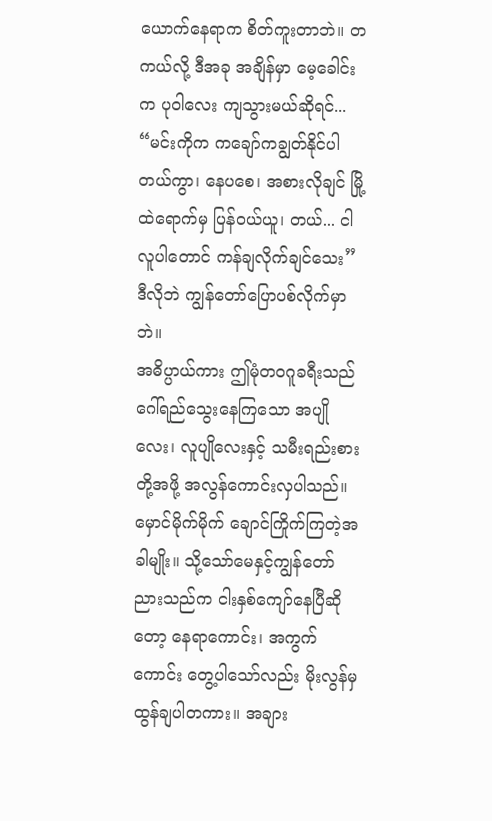ယောက်နေရာက စိတ်ကူးတာဘဲ။ တကယ်လို့ ဒီအခု အချိန်မှာ မေ့ခေါင်းက ပုဝါလေး ကျသွားမယ်ဆိုရင်...
“မင်းကိုက ကချော်ကချွတ်နိုင်ပါတယ်ကွာ၊ နေပစေ၊ အစားလိုချင် မြို့ထဲရောက်မှ ပြန်ဝယ်ယူ၊ တယ်... ငါလူပါတောင် ကန်ချလိုက်ချင်သေး”
ဒီလိုဘဲ ကျွန်တော်ပြောပစ်လိုက်မှာဘဲ။
အဓိပ္ပာယ်ကား ဤမုံတ၀ဂူခရီးသည် ဂေါ်ရည်သွေးနေကြသော အပျိုလေး၊ လူပျိုလေးနှင့် သမီးရည်းစားတို့အဖို့ အလွန်ကောင်းလှပါသည်။ မှောင်မိုက်မိုက် ချောင်ကြိုက်ကြတဲ့အခါမျိုး။ သို့သော်မေနှင့်ကျွန်တော် ညားသည်က ငါးနှစ်ကျော်နေပြီဆိုတော့ နေရာကောင်း၊ အကွက်ကောင်း တွေ့ပါသော်လည်း မိုးလွန်မှထွန်ချပါတကား။ အချား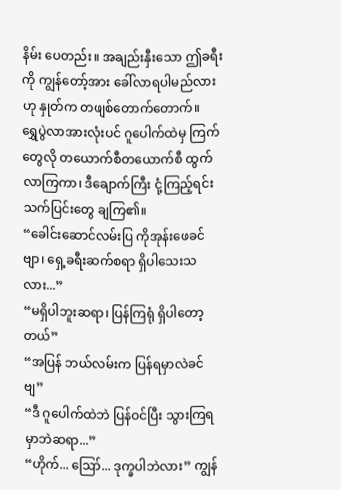နိမ်း ပေတည်း။ အချည်းနှီးသော ဤခရီးကို ကျွန်တော့်အား ခေါ်လာရပါမည်လားဟု နှုတ်က တဖျစ်တောက်တောက်။
ရွှေပွဲလာအားလုံးပင် ဂူပေါက်ထဲမှ ကြက်တွေလို တယောက်စီတယောက်စီ ထွက်လာကြကာ၊ ဒီချောက်ကြီး ငုံ့ကြည့်ရင်း သက်ပြင်းတွေ ချကြ၏။
“ခေါင်းဆောင်လမ်းပြ ကိုအုန်းဖေခင်ဗျာ၊ ရှေ့ခရီးဆက်စရာ ရှိပါသေးသလား...”
“မရှိပါဘူးဆရာ၊ ပြန်ကြရုံ ရှိပါတော့တယ်”
“အပြန် ဘယ်လမ်းက ပြန်ရမှာလဲခင်ဗျ”
“ဒီ ဂူပေါက်ထဲဘဲ ပြန်ဝင်ပြီး သွားကြရမှာဘဲဆရာ...”
“ဟိုက်... ဪ... ဒုက္ခပါဘဲလား” ကျွန်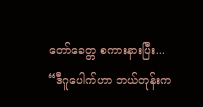တော်ခေတ္တ စကားနားပြီး...
“ဒီဂူပေါက်ဟာ ဘယ်တုန်းက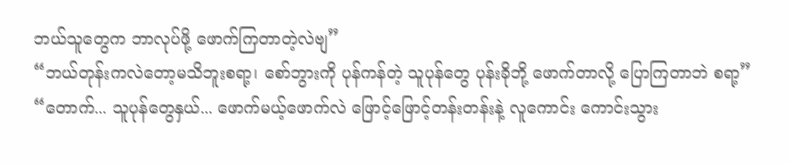ဘယ်သူတွေက ဘာလုပ်ဖို့ ဖောက်ကြတာတဲ့လဲဗျ”
“ဘယ်တုန်းကလဲတော့မသိဘူးစရာ့၊ စော်ဘွားကို ပုန်ကန်တဲ့ သူပုန်တွေ ပုန်းခိုဘို့ ဖောက်တာလို့ ပြောကြတာဘဲ စရာ့”
“တောက်... သူပုန်တွေနှယ်... ဖောက်မယ့်ဖောက်လဲ ဖြောင့်ဖြောင့်တန်းတန်းနဲ့ လူကောင်း ကောင်းသွား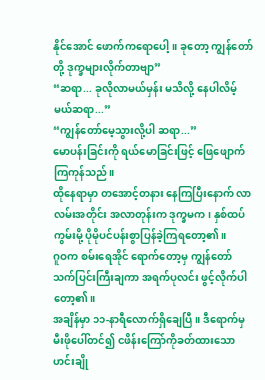နိုင်အောင် ဖောက်ကရောပေါ့။ ခုတော့ ကျွန်တော်တို့ ဒုက္ခများလိုက်တာဗျာ”
“ဆရာ... ခုလိုလာမယ်မှန်း မသိလို့ နေပါလိမ့်မယ်ဆရာ...”
“ကျွန်တော်မေ့သွားလို့ပါ ဆရာ...”
မောပန်းခြင်းကို ရယ်မောခြင်းဖြင့် ဖြေဖျောက်ကြကုန်သည်။
ထိုနေရာမှာ တအောင့်တနား နေကြပြီးနောက် လာလမ်းအတိုင်း အလာတုန်းက ဒုက္ခမက၊ နှစ်ထပ်ကွမ်းမို့ ပိုမိုပင်ပန်းစွာပြန်ခဲ့ကြရတော့၏။
ဂူဝက စမ်းရေအိုင် ရောက်တော့မှ ကျွန်တော်သက်ပြင်းကြီးချကာ အရက်ပုလင်း ဖွင့်လိုက်ပါတော့၏။
အချိန်မှာ ၁၁-နာရီလောက်ရှိချေပြီ။ ဒီရောက်မှ မီးဖိုပေါ်တင်၍ ငဖိန်းကြော်ကိုခတ်ထားသော ဟင်းချို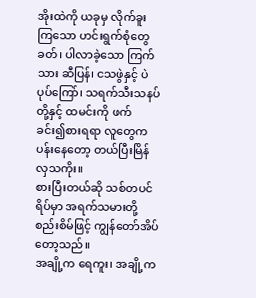အိုးထဲကို ယခုမှ လိုက်ခူးကြသော ဟင်းရွက်စုံတွေခတ်၊ ပါလာခဲ့သော ကြက်သား ဆီပြန်၊ ငသဖွဲနှင့် ပဲပုပ်ကြော်၊ သရက်သီးသနပ်တို့နှင့် ထမင်းကို ဖက်ခင်း၍စားရရာ လူတွေက ပန်းနေတော့ တယ်ပြီးမြိန်လှသကိုး။
စားပြီးတယ်ဆို သစ်တပင်ရိပ်မှာ အရက်သမားတို့ စည်းစိမ်ဖြင့် ကျွန်တော်အိပ်တော့သည်။
အချို့က ရေကူး၊ အချို့က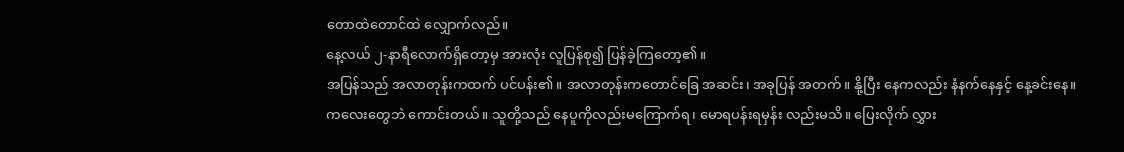တောထဲတောင်ထဲ လျှောက်လည်။
နေ့လယ် ၂-နာရီလောက်ရှိတော့မှ အားလုံး လူပြန်စု၍ ပြန်ခဲ့ကြတော့၏။
အပြန်သည် အလာတုန်းကထက် ပင်ပန်း၏။ အလာတုန်းကတောင်ခြေ အဆင်း၊ အခုပြန် အတက်။ နို့ပြီး နေကလည်း နံနက်နေနှင့် နေ့ခင်းနေ။
ကလေးတွေဘဲ ကောင်းတယ်။ သူတို့သည် နေပူကိုလည်းမကြောက်ရ၊ မောရပန်းရမှန်း လည်းမသိ။ ပြေးလိုက် လွှား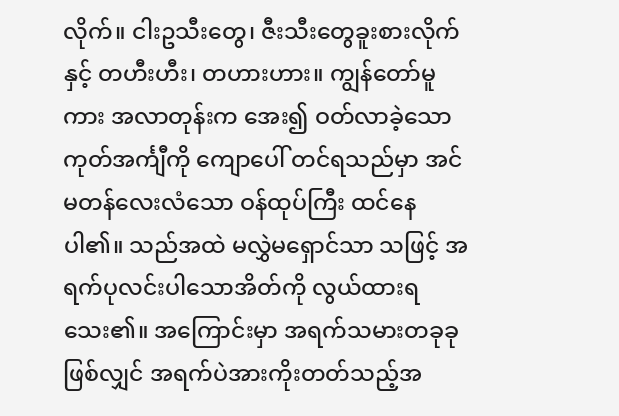လိုက်။ ငါးဥသီးတွေ၊ ဇီးသီးတွေခူးစားလိုက်နှင့် တဟီးဟီး၊ တဟားဟား။ ကျွန်တော်မူကား အလာတုန်းက အေး၍ ဝတ်လာခဲ့သော ကုတ်အင်္ကျီကို ကျောပေါ် တင်ရသည်မှာ အင်မတန်လေးလံသော ဝန်ထုပ်ကြီး ထင်နေပါ၏။ သည်အထဲ မလွှဲမရှောင်သာ သဖြင့် အရက်ပုလင်းပါသောအိတ်ကို လွယ်ထားရသေး၏။ အကြောင်းမှာ အရက်သမားတခုခု ဖြစ်လျှင် အရက်ပဲအားကိုးတတ်သည့်အ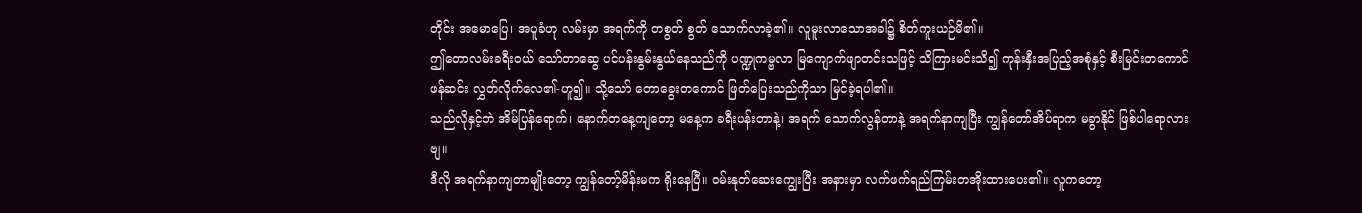တိုင်း အမောပြေ၊ အပူခံဟု လမ်းမှာ အရက်ကို တစွတ် စွတ် သောက်လာခဲ့၏။ လူမူးလာသောအခါ၌ စိတ်ကူးယဉ်မိ၏။
ဤတောလမ်းခရီးဝယ် သော်တာဆွေ ပင်ပန်းနွမ်းနွယ်နေသည်ကို ပဏ္ဍုကမ္ဗလာ မြကျောက်ဖျာတင်းသဖြင့် သိကြားမင်းသိ၍ ကုန်းနှီးအပြည့်အစုံနှင့် စီးမြင်းတကောင် ဖန်ဆင်း လွှတ်လိုက်လေ၏-ဟူ၍။ သို့သော် တောခွေးတကောင် ဖြတ်ပြေးသည်ကိုသာ မြင်ခဲ့ရပါ၏။
သည်လိုနှင့်ဘဲ အိမ်ပြန်ရောက်၊ နောက်တနေ့ကျတော့ မနေ့က ခရီးပန်းတာနဲ့၊ အရက် သောက်လွန်တာနဲ့ အရက်နာကျပြီး ကျွန်တော်အိပ်ရာက မခွာနိုင် ဖြစ်ပါရောလားဗျ။
ဒီလို အရက်နာကျတာမျိုးတော့ ကျွန်တော့်မိန်းမက ရိုးနေပြီ။ ဝမ်းနုတ်ဆေးကျွေးပြီး အနားမှာ လက်ဖက်ရည်ကြမ်းတအိုးထားပေး၏။ လူကတော့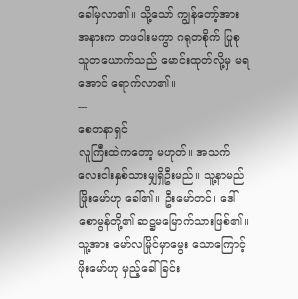ခေါ်မှလာ၏။ သို့သော် ကျွန်တော့်အား အနားက တဖဝါးမကွာ ဂရုတစိုက် ပြုစုသူတယောက်သည် မောင်းထုတ်လို့မှ မရအောင် ရောက်လာ၏။
---
စေတနာရှင်
လူကြီးထဲကတော့ မဟုတ်။ အသက် လေးငါးနှစ်သားမျှရှိဦးမည်။ သူ့နာမည်ဖြိုးမော်ဟု ခေါ်၏။ ဦးမော်တင်၊ ဒေါ်စောမွန်တို့၏ ဆဋ္ဌမမြောက်သားဖြစ်၏။ သူ့အား မော်လမြိုင်မှာမွေး သောကြောင့် ဖိုးမော်ဟု မှည့်ခေါ်ခြင်း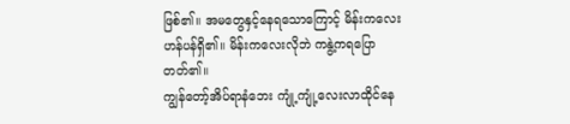ဖြစ်၏။ အမတွေနှင့်နေရသောကြောင့် မိန်းကလေးဟန်ပန်ရှိ၏။ မိန်းကလေးလိုဘဲ ကနွဲ့ကရပြောတတ်၏။
ကျွန်တော့်အိပ်ရာနံဘေး ကျုံ့ကျုံ့လေးလာထိုင်နေ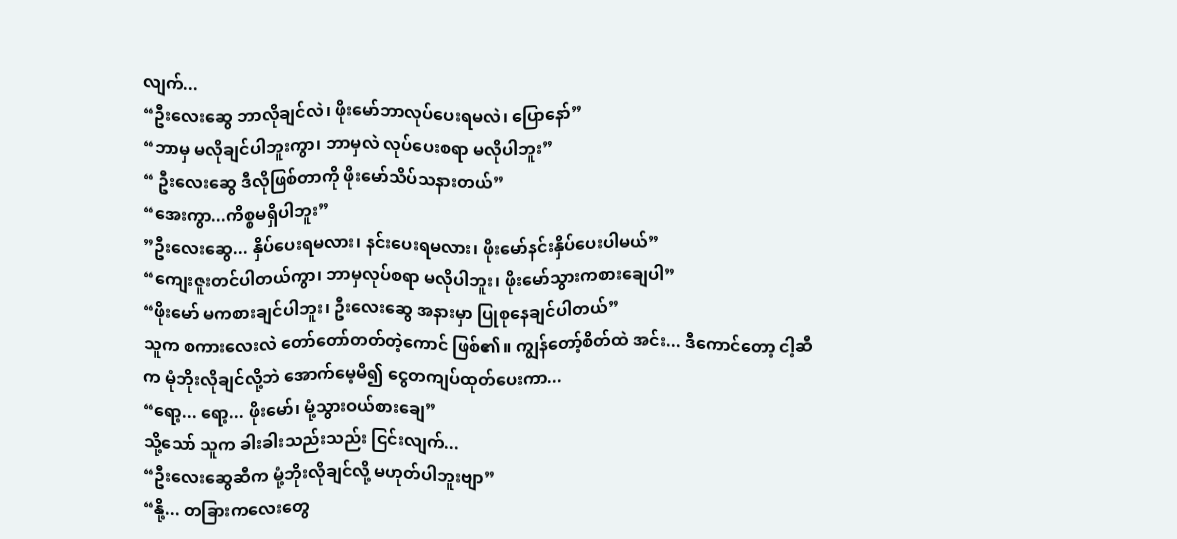လျက်...
“ဦးလေးဆွေ ဘာလိုချင်လဲ၊ ဖိုးမော်ဘာလုပ်ပေးရမလဲ၊ ပြောနော်”
“ဘာမှ မလိုချင်ပါဘူးကွာ၊ ဘာမှလဲ လုပ်ပေးစရာ မလိုပါဘူး”
“ ဦးလေးဆွေ ဒီလိုဖြစ်တာကို ဖိုးမော်သိပ်သနားတယ်”
“အေးကွာ...ကိစ္စမရှိပါဘူး”
”ဦးလေးဆွေ... နှိပ်ပေးရမလား၊ နင်းပေးရမလား၊ ဖိုးမော်နင်းနှိပ်ပေးပါမယ်”
“ကျေးဇူးတင်ပါတယ်ကွာ၊ ဘာမှလုပ်စရာ မလိုပါဘူး၊ ဖိုးမော်သွားကစားချေပါ”
“ဖိုးမော် မကစားချင်ပါဘူး၊ ဦးလေးဆွေ အနားမှာ ပြုစုနေချင်ပါတယ်”
သူက စကားလေးလဲ တော်တော်တတ်တဲ့ကောင် ဖြစ်၏။ ကျွန်တော့်စိတ်ထဲ အင်း... ဒီကောင်တော့ ငါ့ဆီက မုံဘိုးလိုချင်လို့ဘဲ အောက်မေ့မိ၍ ငွေတကျပ်ထုတ်ပေးကာ...
“ရော့... ရော့... ဖိုးမော်၊ မုံ့သွားဝယ်စားချေ”
သို့သော် သူက ခါးခါးသည်းသည်း ငြင်းလျက်...
“ဦးလေးဆွေဆီက မုံ့ဘိုးလိုချင်လို့ မဟုတ်ပါဘူးဗျာ”
“နို့... တခြားကလေးတွေ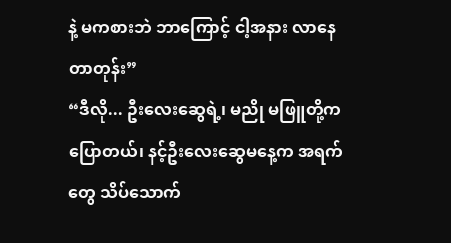နဲ့ မကစားဘဲ ဘာကြောင့် ငါ့အနား လာနေတာတုန်း”
“ဒီလို... ဦးလေးဆွေရဲ့၊ မညို မဖြူတို့က ပြောတယ်၊ နင့်ဦးလေးဆွေမနေ့က အရက်တွေ သိပ်သောက်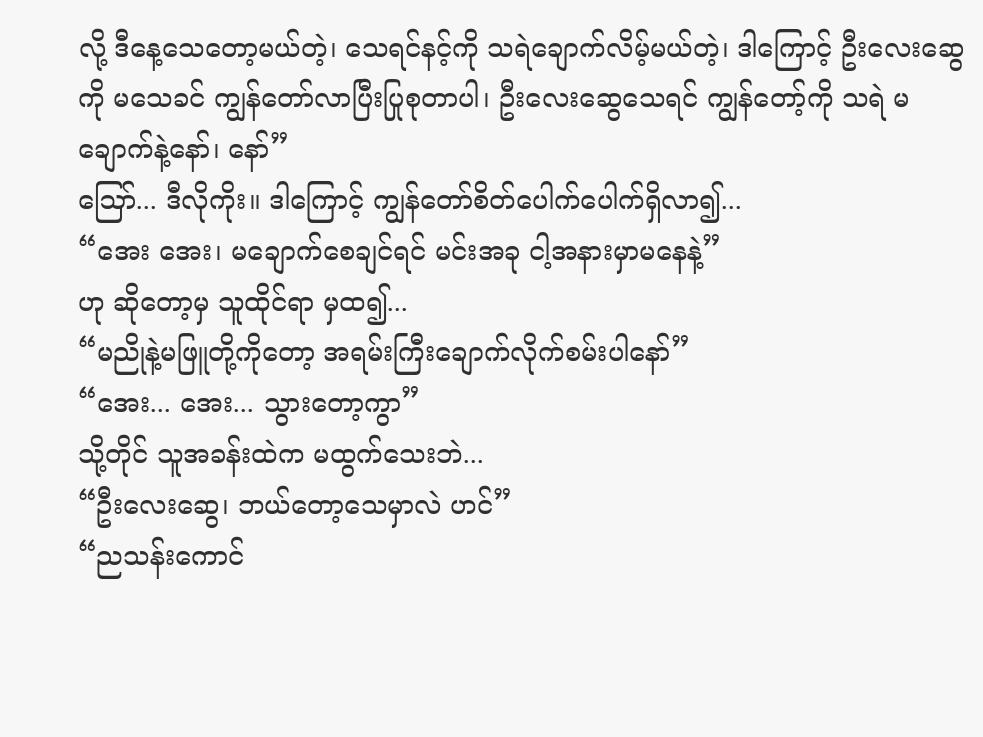လို့ ဒီနေ့သေတော့မယ်တဲ့၊ သေရင်နင့်ကို သရဲချောက်လိမ့်မယ်တဲ့၊ ဒါကြောင့် ဦးလေးဆွေကို မသေခင် ကျွန်တော်လာပြီးပြုစုတာပါ၊ ဦးလေးဆွေသေရင် ကျွန်တော့်ကို သရဲ မချောက်နဲ့နော်၊ နော်”
ဪ... ဒီလိုကိုး။ ဒါကြောင့် ကျွန်တော်စိတ်ပေါက်ပေါက်ရှိလာ၍...
“အေး အေး၊ မချောက်စေချင်ရင် မင်းအခု ငါ့အနားမှာမနေနဲ့”
ဟု ဆိုတော့မှ သူထိုင်ရာ မှထ၍...
“မညိုနဲ့မဖြူတို့ကိုတော့ အရမ်းကြီးချောက်လိုက်စမ်းပါနော်”
“အေး... အေး... သွားတော့ကွာ”
သို့တိုင် သူအခန်းထဲက မထွက်သေးဘဲ...
“ဦးလေးဆွေ၊ ဘယ်တော့သေမှာလဲ ဟင်”
“ညသန်းကောင်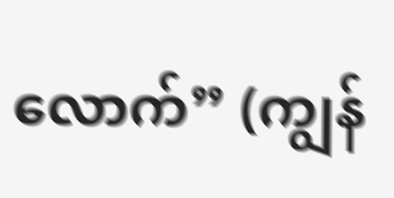လောက်” (ကျွန်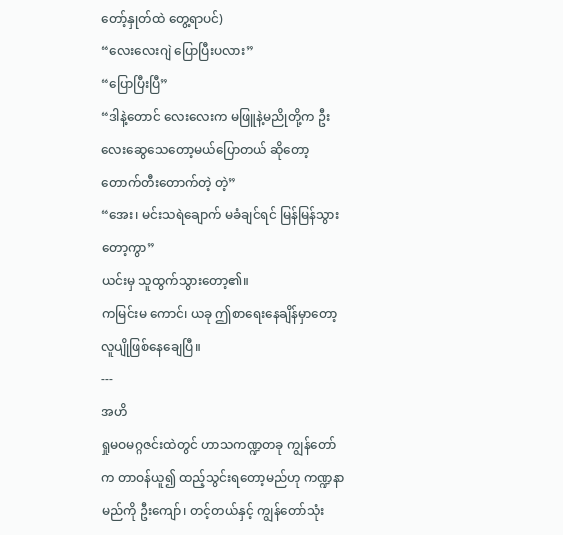တော့်နှုတ်ထဲ တွေ့ရာပင်)
“လေးလေးဂျဲ ပြောပြီးပလား”
“ပြောပြီးပြီ”
“ဒါနဲ့တောင် လေးလေးက မဖြူနဲ့မညိုတို့က ဦးလေးဆွေသေတော့မယ်ပြောတယ် ဆိုတော့ တောက်တီးတောက်တဲ့ တဲ့”
“အေး၊ မင်းသရဲချောက် မခံချင်ရင် မြန်မြန်သွားတော့ကွာ”
ယင်းမှ သူထွက်သွားတော့၏။
ကမြင်းမ ကောင်၊ ယခု ဤစာရေးနေချိန်မှာတော့ လူပျိုဖြစ်နေချေပြီ။
---
အဟိ
ရှုမဝမဂ္ဂဇင်းထဲတွင် ဟာသကဏ္ဍတခု ကျွန်တော်က တာဝန်ယူ၍ ထည့်သွင်းရတော့မည်ဟု ကဏ္ဍနာမည်ကို ဦးကျော်၊ တင့်တယ်နှင့် ကျွန်တော်သုံး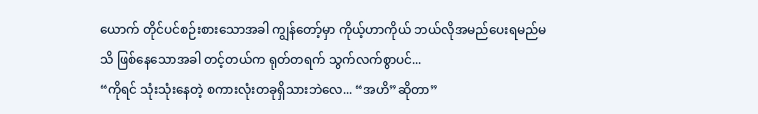ယောက် တိုင်ပင်စဉ်းစားသောအခါ ကျွန်တော့်မှာ ကိုယ့်ဟာကိုယ် ဘယ်လိုအမည်ပေးရမည်မသိ ဖြစ်နေသောအခါ တင့်တယ်က ရုတ်တရက် သွက်လက်စွာပင်...
“ကိုရင် သုံးသုံးနေတဲ့ စကားလုံးတခုရှိသားဘဲလေ... “အဟိ”ဆိုတာ”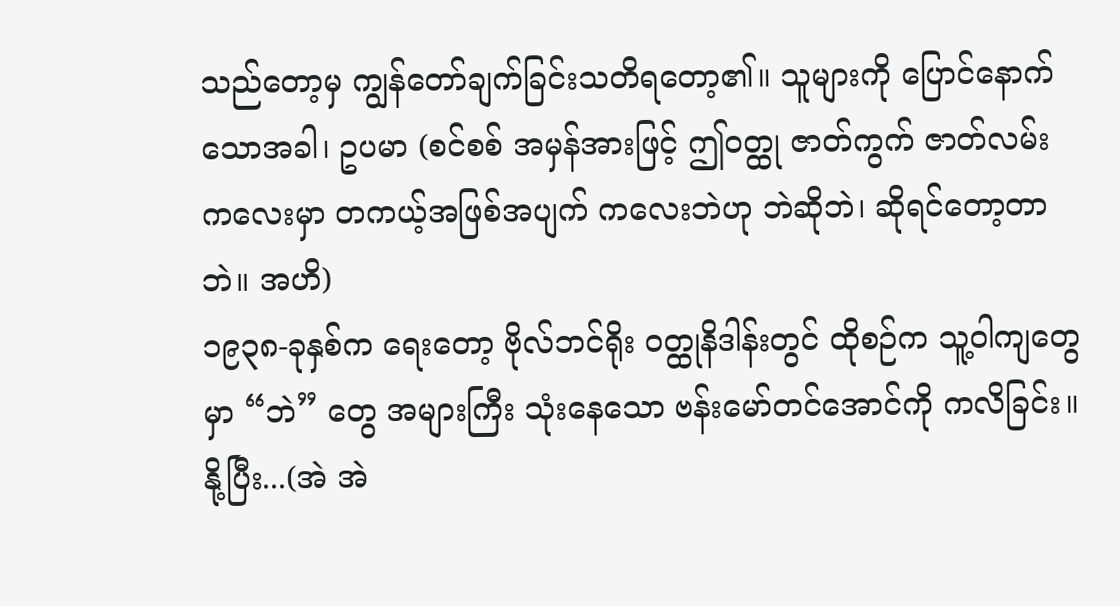သည်တော့မှ ကျွန်တော်ချက်ခြင်းသတိရတော့၏။ သူများကို ပြောင်နောက်သောအခါ၊ ဥပမာ (စင်စစ် အမှန်အားဖြင့် ဤဝတ္ထု ဇာတ်ကွက် ဇာတ်လမ်းကလေးမှာ တကယ့်အဖြစ်အပျက် ကလေးဘဲဟု ဘဲဆိုဘဲ၊ ဆိုရင်တော့တာဘဲ။ အဟိ)
၁၉၃၈-ခုနှစ်က ရေးတော့ ဗိုလ်ဘင်ရိုး ဝတ္ထုနိဒါန်းတွင် ထိုစဉ်က သူ့ဝါကျတွေမှာ “ဘဲ” တွေ အများကြီး သုံးနေသော ဗန်းမော်တင်အောင်ကို ကလိခြင်း။
နို့ပြီး...(အဲ အဲ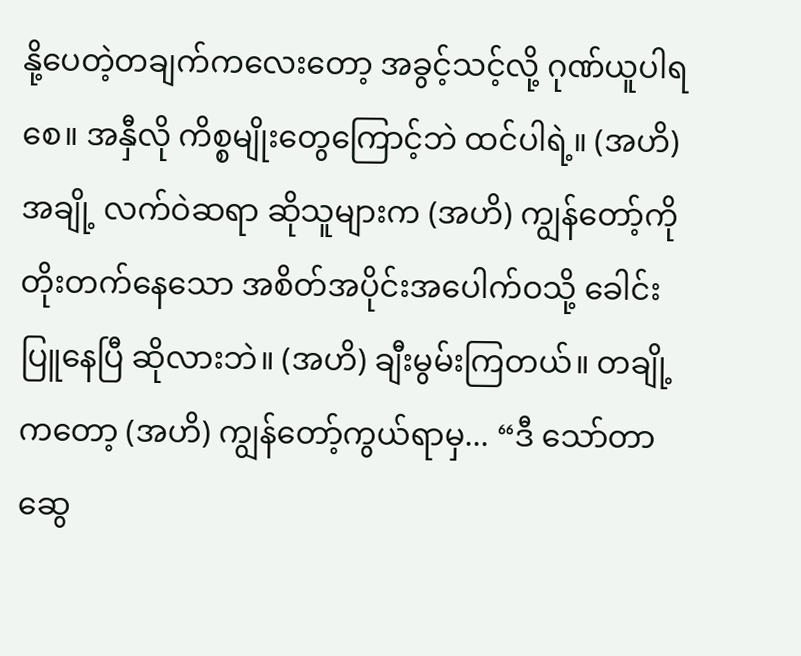နို့ပေတဲ့တချက်ကလေးတော့ အခွင့်သင့်လို့ ဂုဏ်ယူပါရစေ။ အနှီလို ကိစ္စမျိုးတွေကြောင့်ဘဲ ထင်ပါရဲ့။ (အဟိ) အချို့ လက်ဝဲဆရာ ဆိုသူများက (အဟိ) ကျွန်တော့်ကို တိုးတက်နေသော အစိတ်အပိုင်းအပေါက်ဝသို့ ခေါင်းပြူနေပြီ ဆိုလားဘဲ။ (အဟိ) ချီးမွမ်းကြတယ်။ တချို့ကတော့ (အဟိ) ကျွန်တော့်ကွယ်ရာမှ... “ဒီ သော်တာဆွေ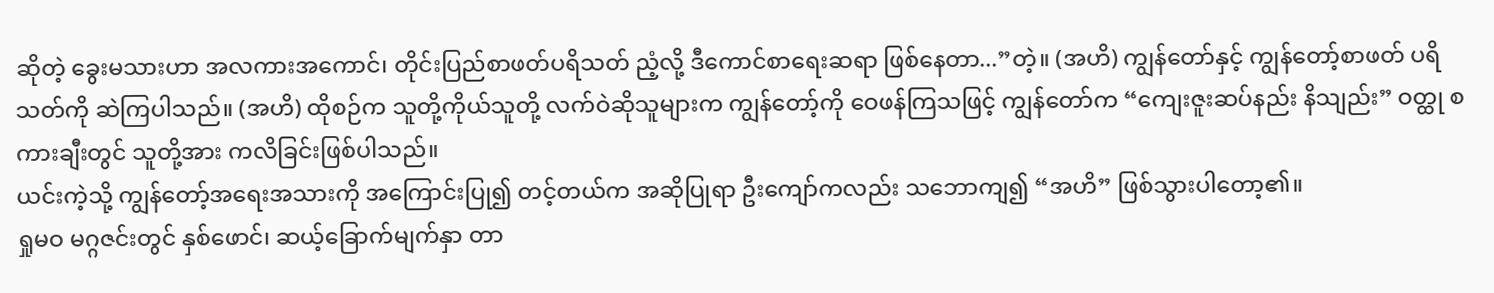ဆိုတဲ့ ခွေးမသားဟာ အလကားအကောင်၊ တိုင်းပြည်စာဖတ်ပရိသတ် ညံ့လို့ ဒီကောင်စာရေးဆရာ ဖြစ်နေတာ...”တဲ့။ (အဟိ) ကျွန်တော်နှင့် ကျွန်တော့်စာဖတ် ပရိသတ်ကို ဆဲကြပါသည်။ (အဟိ) ထိုစဉ်က သူတို့ကိုယ်သူတို့ လက်ဝဲဆိုသူများက ကျွန်တော့်ကို ဝေဖန်ကြသဖြင့် ကျွန်တော်က “ကျေးဇူးဆပ်နည်း နိသျည်း” ဝတ္ထု စကားချီးတွင် သူတို့အား ကလိခြင်းဖြစ်ပါသည်။
ယင်းကဲ့သို့ ကျွန်တော့်အရေးအသားကို အကြောင်းပြု၍ တင့်တယ်က အဆိုပြုရာ ဦးကျော်ကလည်း သဘောကျ၍ “အဟိ” ဖြစ်သွားပါတော့၏။
ရှုမဝ မဂ္ဂဇင်းတွင် နှစ်ဖောင်၊ ဆယ့်ခြောက်မျက်နှာ တာ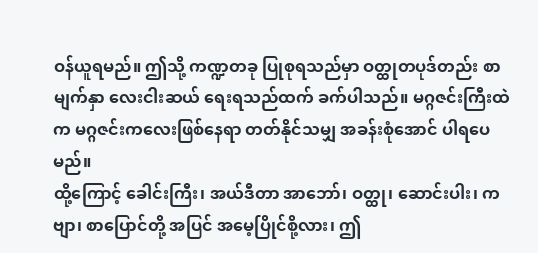ဝန်ယူရမည်။ ဤသို့ ကဏ္ဍတခု ပြုစုရသည်မှာ ဝတ္ထုတပုဒ်တည်း စာမျက်နှာ လေးငါးဆယ် ရေးရသည်ထက် ခက်ပါသည်။ မဂ္ဂဇင်းကြီးထဲက မဂ္ဂဇင်းကလေးဖြစ်နေရာ တတ်နိုင်သမျှ အခန်းစုံအောင် ပါရပေမည်။
ထို့ကြောင့် ခေါင်းကြီး၊ အယ်ဒီတာ အာဘော်၊ ဝတ္ထု၊ ဆောင်းပါး၊ ကဗျာ၊ စာပြောင်တို့ အပြင် အမေ့ပြိုင်စို့လား၊ ဤ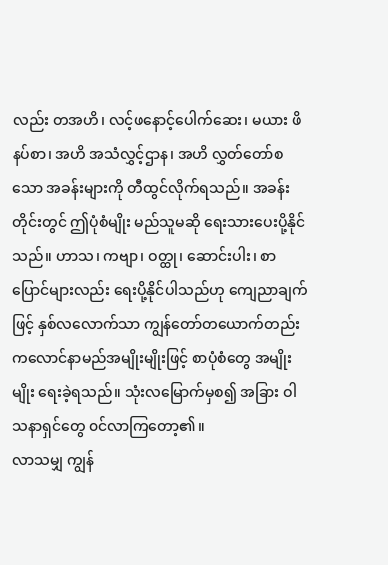လည်း တအဟိ၊ လင့်ဖနောင့်ပေါက်ဆေး၊ မယား ဖိနပ်စာ၊ အဟိ အသံလွှင့်ဌာန၊ အဟိ လွှတ်တော်စသော အခန်းများကို တီထွင်လိုက်ရသည်။ အခန်းတိုင်းတွင် ဤပုံစံမျိုး မည်သူမဆို ရေးသားပေးပို့နိုင်သည်။ ဟာသ၊ ကဗျာ၊ ဝတ္ထု၊ ဆောင်းပါး၊ စာပြောင်များလည်း ရေးပို့နိုင်ပါသည်ဟု ကျေညာချက်ဖြင့် နှစ်လလောက်သာ ကျွန်တော်တယောက်တည်း ကလောင်နာမည်အမျိုးမျိုးဖြင့် စာပုံစံတွေ အမျိုးမျိုး ရေးခဲ့ရသည်။ သုံးလမြောက်မှစ၍ အခြား ဝါသနာရှင်တွေ ၀င်လာကြတော့၏။
လာသမျှ ကျွန်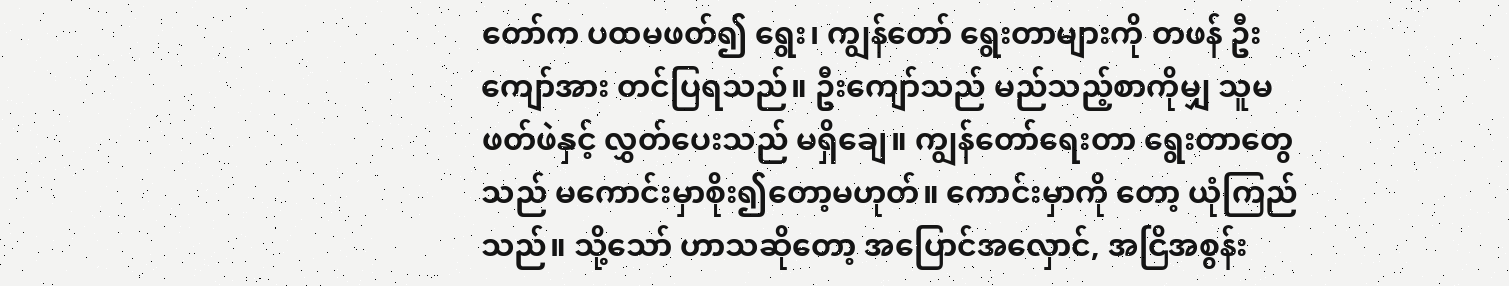တော်က ပထမဖတ်၍ ရွေး၊ ကျွန်တော် ရွေးတာများကို တဖန် ဦးကျော်အား တင်ပြရသည်။ ဦးကျော်သည် မည်သည့်စာကိုမျှ သူမဖတ်ဖဲနှင့် လွှတ်ပေးသည် မရှိချေ။ ကျွန်တော်ရေးတာ ရွေးတာတွေသည် မကောင်းမှာစိုး၍တော့မဟုတ်။ ကောင်းမှာကို တော့ ယုံကြည်သည်။ သို့သော် ဟာသဆိုတော့ အပြောင်အလှောင်, အငြိအစွန်း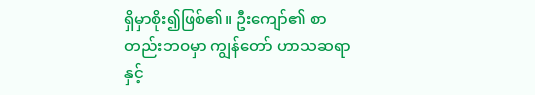ရှိမှာစိုး၍ဖြစ်၏။ ဦးကျော်၏ စာတည်းဘဝမှာ ကျွန်တော် ဟာသဆရာနှင့်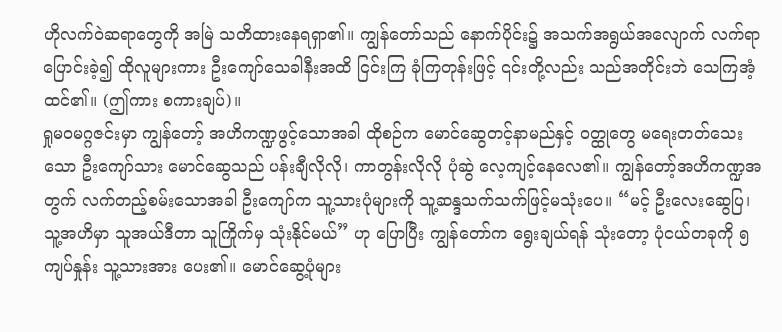ဟိုလက်ဝဲဆရာတွေကို အမြဲ သတိထားနေရရှာ၏။ ကျွန်တော်သည် နောက်ပိုင်း၌ အသက်အရွယ်အလျောက် လက်ရာပြောင်းခဲ့၍ ထိုလူများကား ဦးကျော်သေခါနီးအထိ ငြင်းကြ ခုံကြတုန်းဖြင့် ၎င်းတို့လည်း သည်အတိုင်းဘဲ သေကြအံ့ထင်၏။ (ဤကား စကားချပ်)။
ရှုမဝမဂ္ဂဇင်းမှာ ကျွန်တော့် အဟိကဏ္ဍဖွင့်သောအခါ ထိုစဉ်က မောင်ဆွေတင့်နာမည်နှင့် ဝတ္ထုတွေ မရေးတတ်သေးသော ဦးကျော်သား မောင်ဆွေသည် ပန်းချီလိုလို၊ ကာတွန်းလိုလို ပုံဆွဲ လေ့ကျင့်နေလေ၏။ ကျွန်တော့်အဟိကဏ္ဍအတွက် လက်တည့်စမ်းသောအခါ ဦးကျော်က သူ့သားပုံများကို သူ့ဆန္ဒသက်သက်ဖြင့်မသုံးပေ။ “မင့် ဦးလေးဆွေပြ၊ သူ့အဟိမှာ သူအယ်ဒီတာ သူကြိုက်မှ သုံးနိုင်မယ်” ဟု ပြောပြီး ကျွန်တော်က ရွေးချယ်ရန် သုံးတော့ ပုံငယ်တခုကို ၅ကျပ်နှုန်း သူ့သားအား ပေး၏။ မောင်ဆွေ့ပုံများ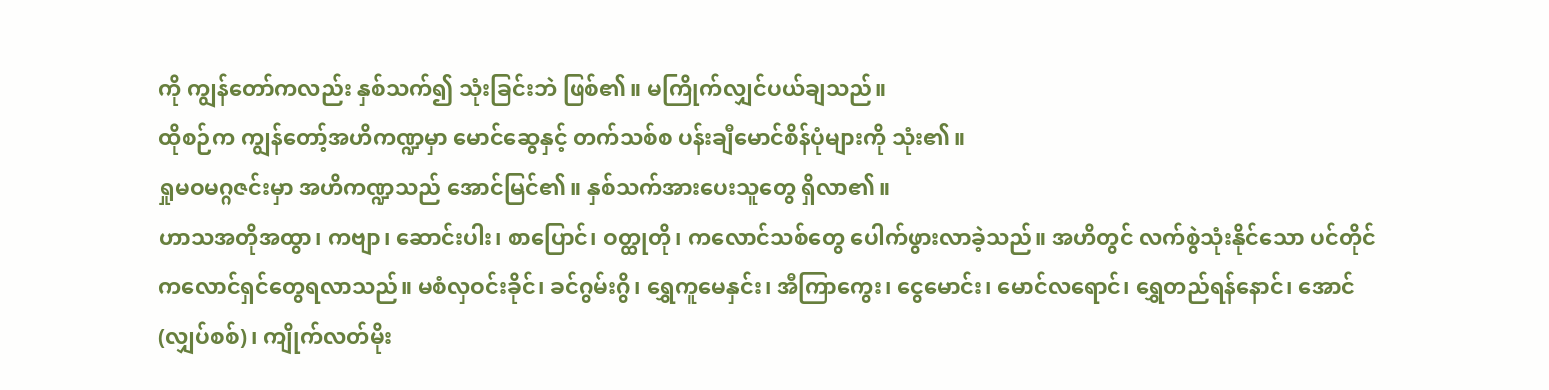ကို ကျွန်တော်ကလည်း နှစ်သက်၍ သုံးခြင်းဘဲ ဖြစ်၏။ မကြိုက်လျှင်ပယ်ချသည်။
ထိုစဉ်က ကျွန်တော့်အဟိကဏ္ဍမှာ မောင်ဆွေနှင့် တက်သစ်စ ပန်းချီမောင်စိန်ပုံများကို သုံး၏။
ရှုမဝမဂ္ဂဇင်းမှာ အဟိကဏ္ဍသည် အောင်မြင်၏။ နှစ်သက်အားပေးသူတွေ ရှိလာ၏။
ဟာသအတိုအထွာ၊ ကဗျာ၊ ဆောင်းပါး၊ စာပြောင်၊ ဝတ္ထုတို၊ ကလောင်သစ်တွေ ပေါက်ဖွားလာခဲ့သည်။ အဟိတွင် လက်စွဲသုံးနိုင်သော ပင်တိုင်ကလောင်ရှင်တွေရလာသည်။ မစံလှဝင်းခိုင်၊ ခင်ဂွမ်းဂွိ၊ ရွှေကူမေနှင်း၊ အီကြာကွေး၊ ငွေမောင်း၊ မောင်လရောင်၊ ရွှေတည်ရန်နောင်၊ အောင် (လျှပ်စစ်)၊ ကျိုက်လတ်မိုး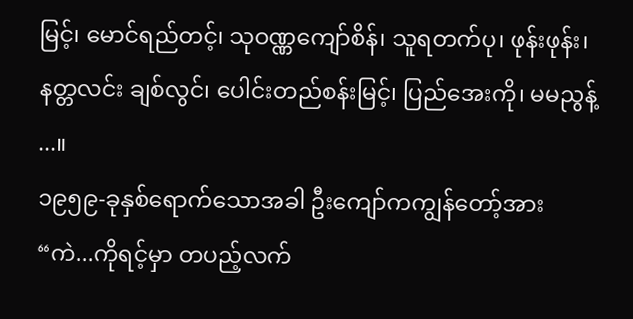မြင့်၊ မောင်ရည်တင့်၊ သုဝဏ္ဏကျော်စိန်၊ သူရတက်ပု၊ ဖုန်းဖုန်း၊ နတ္တလင်း ချစ်လွင်၊ ပေါင်းတည်စန်းမြင့်၊ ပြည်အေးကို၊ မမညွန့် ...။
၁၉၅၉-ခုနှစ်ရောက်သောအခါ ဦးကျော်ကကျွန်တော့်အား
“ကဲ...ကိုရင့်မှာ တပည့်လက်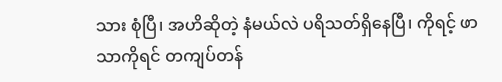သား စုံပြီ၊ အဟိဆိုတဲ့ နံမယ်လဲ ပရိသတ်ရှိနေပြီ၊ ကိုရင့် ဖာသာကိုရင် တကျပ်တန်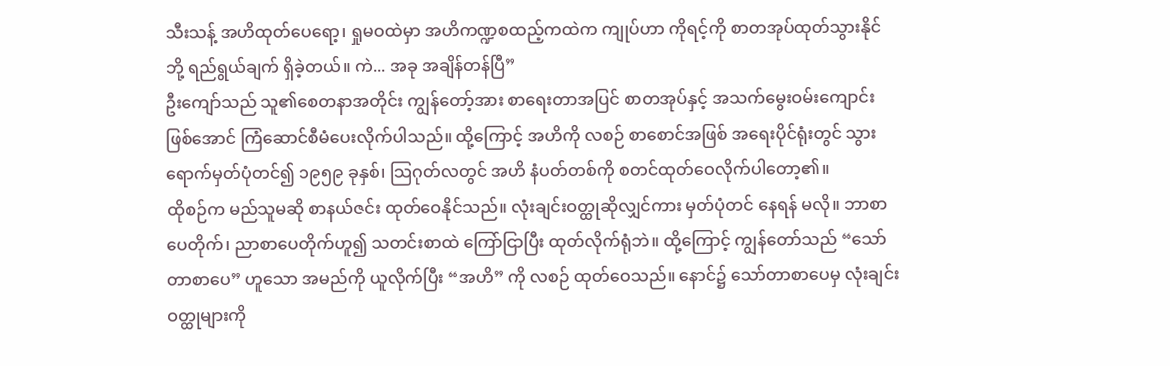သီးသန့် အဟိထုတ်ပေရော့၊ ရှုမဝထဲမှာ အဟိကဏ္ဍစထည့်ကထဲက ကျုပ်ဟာ ကိုရင့်ကို စာတအုပ်ထုတ်သွားနိုင်ဘို့ ရည်ရွယ်ချက် ရှိခဲ့တယ်။ ကဲ... အခု အချိန်တန်ပြီ”
ဦးကျော်သည် သူ၏စေတနာအတိုင်း ကျွန်တော့်အား စာရေးတာအပြင် စာတအုပ်နှင့် အသက်မွေးဝမ်းကျောင်း ဖြစ်အောင် ကြံဆောင်စီမံပေးလိုက်ပါသည်။ ထို့ကြောင့် အဟိကို လစဉ် စာစောင်အဖြစ် အရေးပိုင်ရုံးတွင် သွားရောက်မှတ်ပုံတင်၍ ၁၉၅၉ ခုနှစ်၊ သြဂုတ်လတွင် အဟိ နံပတ်တစ်ကို စတင်ထုတ်ဝေလိုက်ပါတော့၏။
ထိုစဉ်က မည်သူမဆို စာနယ်ဇင်း ထုတ်ဝေနိုင်သည်။ လုံးချင်းဝတ္ထုဆိုလျှင်ကား မှတ်ပုံတင် နေရန် မလို။ ဘာစာပေတိုက်၊ ညာစာပေတိုက်ဟူ၍ သတင်းစာထဲ ကြော်ငြာပြီး ထုတ်လိုက်ရုံဘဲ။ ထို့ကြောင့် ကျွန်တော်သည် “သော်တာစာပေ” ဟူသော အမည်ကို ယူလိုက်ပြီး “အဟိ” ကို လစဉ် ထုတ်ဝေသည်။ နောင်၌ သော်တာစာပေမှ လုံးချင်းဝတ္ထုများကို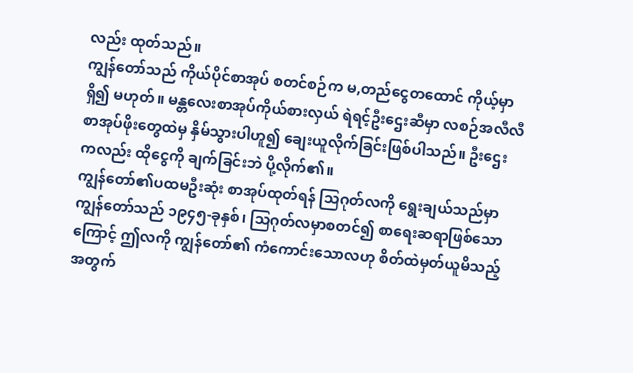လည်း ထုတ်သည်။
ကျွန်တော်သည် ကိုယ်ပိုင်စာအုပ် စတင်စဉ်က မ,တည်ငွေတထောင် ကိုယ့်မှာရှိ၍ မဟုတ်။ မန္တလေးစာအုပ်ကိုယ်စားလှယ် ရဲရင့်ဦးဌေးဆီမှာ လစဉ်အလီလီ စာအုပ်ဖိုးတွေထဲမှ နှိမ်သွားပါဟူ၍ ချေးယူလိုက်ခြင်းဖြစ်ပါသည်။ ဦးဌေးကလည်း ထိုငွေကို ချက်ခြင်းဘဲ ပို့လိုက်၏။
ကျွန်တော်၏ပထမဦးဆုံး စာအုပ်ထုတ်ရန် သြဂုတ်လကို ရွေးချယ်သည်မှာ ကျွန်တော်သည် ၁၉၄၅-ခုနှစ်၊ သြဂုတ်လမှာစတင်၍ စာရေးဆရာဖြစ်သောကြောင့် ဤလကို ကျွန်တော်၏ ကံကောင်းသောလဟု စိတ်ထဲမှတ်ယူမိသည့်အတွက်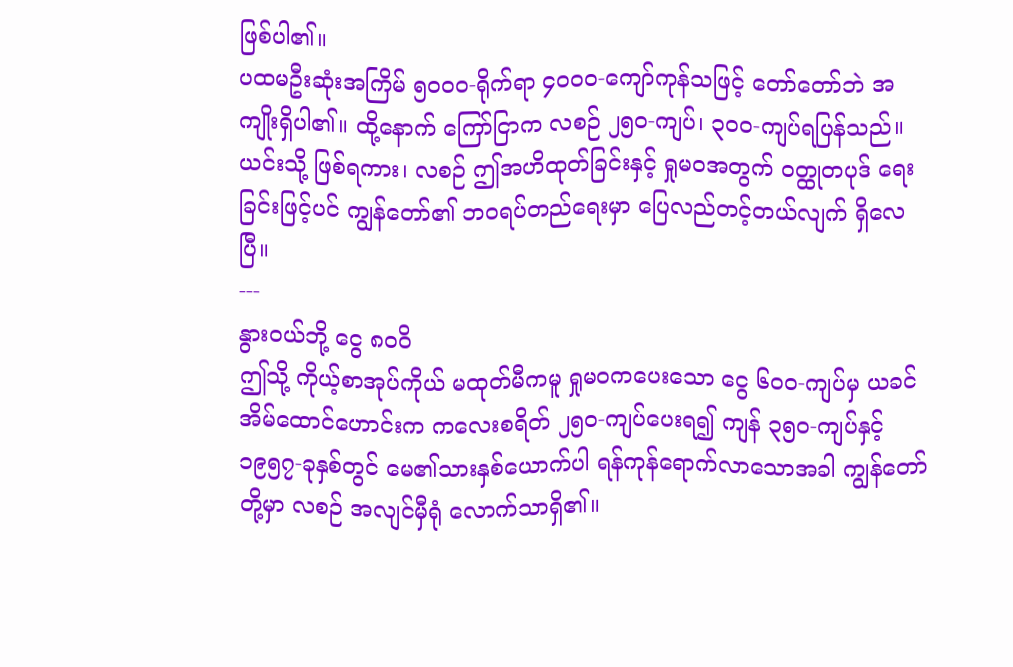ဖြစ်ပါ၏။
ပထမဦးဆုံးအကြိမ် ၅ဝဝဝ-ရိုက်ရာ ၄ဝဝဝ-ကျော်ကုန်သဖြင့် တော်တော်ဘဲ အကျိုးရှိပါ၏။ ထို့နောက် ကြော်ငြာက လစဉ် ၂၅၀-ကျပ်၊ ၃ဝဝ-ကျပ်ရပြန်သည်။
ယင်းသို့ ဖြစ်ရကား၊ လစဉ် ဤအဟိထုတ်ခြင်းနှင့် ရှုမဝအတွက် ဝတ္ထုတပုဒ် ရေးခြင်းဖြင့်ပင် ကျွန်တော်၏ ဘဝရပ်တည်ရေးမှာ ပြေလည်တင့်တယ်လျက် ရှိလေပြီ။
---
နွားဝယ်ဘို့ ငွေ ၈ဝဝိ
ဤသို့ ကိုယ့်စာအုပ်ကိုယ် မထုတ်မီကမူ ရှုမဝကပေးသော ငွေ ၆၀၀-ကျပ်မှ ယခင်အိမ်ထောင်ဟောင်းက ကလေးစရိတ် ၂၅၀-ကျပ်ပေးရ၍ ကျန် ၃၅ဝ-ကျပ်နှင့် ၁၉၅၇-ခုနှစ်တွင် မေ၏သားနှစ်ယောက်ပါ ရန်ကုန်ရောက်လာသောအခါ ကျွန်တော်တို့မှာ လစဉ် အလျင်မှီရုံ လောက်သာရှိ၏။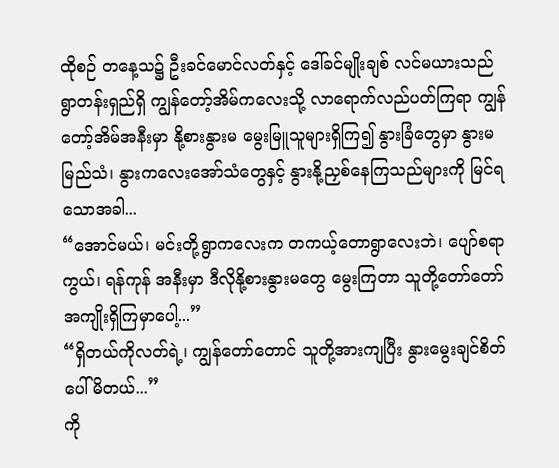ထိုစဉ် တနေ့သ၌ ဦးခင်မောင်လတ်နှင့် ဒေါ်ခင်မျိုးချစ် လင်မယားသည် ရွာတန်းရှည်ရှိ ကျွန်တော့်အိမ်ကလေးသို့ လာရောက်လည်ပတ်ကြရာ ကျွန်တော့်အိမ်အနီးမှာ နို့စားနွားမ မွေးမြူသူများရှိကြ၍ နွားခြံတွေမှာ နွားမမြည်သံ၊ နွားကလေးအော်သံတွေနှင့် နွားနို့ညှစ်နေကြသည်များကို မြင်ရသောအခါ...
“အောင်မယ်၊ မင်းတို့ရွာကလေးက တကယ့်တောရွာလေးဘဲ၊ ပျော်စရာကွယ်၊ ရန်ကုန် အနီးမှာ ဒီလိုနို့စားနွားမတွေ မွေးကြတာ သူတို့တော်တော် အကျိုးရှိကြမှာပေါ့...”
“ရှိတယ်ကိုလတ်ရဲ့၊ ကျွန်တော်တောင် သူတို့အားကျပြီး နွားမွေးချင်စိတ် ပေါ်မိတယ်...”
ကို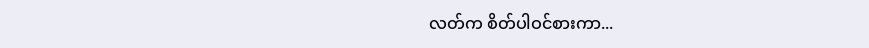လတ်က စိတ်ပါဝင်စားကာ...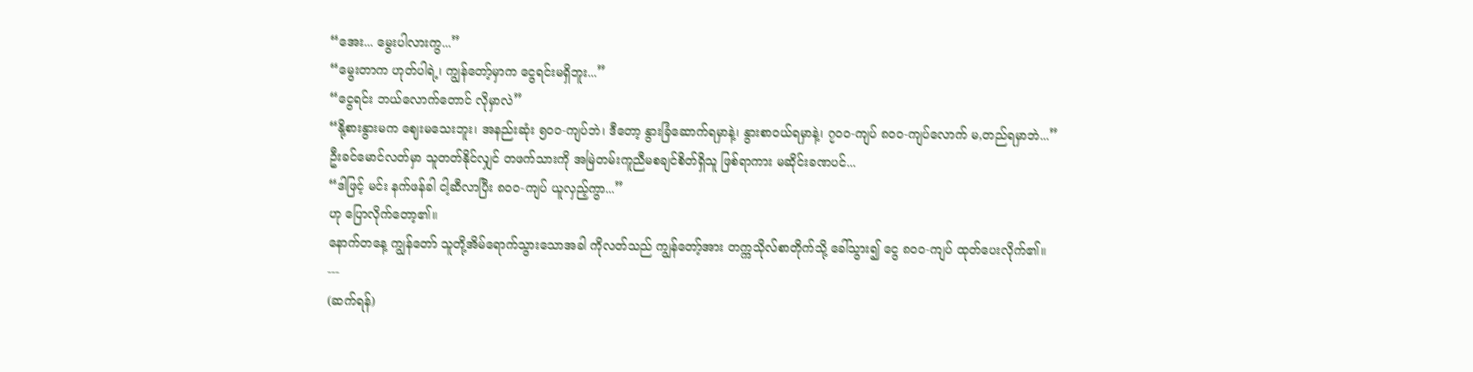“အေး... မွေးပါလားကွ...”
“မွေးတာက ဟုတ်ပါရဲ့၊ ကျွန်တော့်မှာက ငွေရင်းမရှိဘူး...”
“ငွေရင်း ဘယ်လောက်တောင် လိုမှာလဲ”
“နို့စားနွားမက ဈေးမသေးဘူး၊ အနည်းဆုံး ၅ဝဝ-ကျပ်ဘဲ၊ ဒီတော့ နွားခြံဆောက်ရမှာနဲ့၊ နွားစာဝယ်ရမှာနဲ့၊ ၇၀၀-ကျပ် ၈၀၀-ကျပ်လောက် မ,တည်ရမှာဘဲ...”
ဦးခင်မောင်လတ်မှာ သူတတ်နိုင်လျှင် တဖက်သားကို အမြဲတမ်းကူညီမစချင်စိတ်ရှိသူ ဖြစ်ရာကား မဆိုင်းခဏပင်...
“ဒါဖြင့် မင်း နက်ဖန်ခါ ငါ့ဆီလာပြီး ၈၀၀-ကျပ် ယူလှည့်ကွာ...”
ဟု ပြောလိုက်တော့၏။
နောက်တနေ့ ကျွန်တော် သူတို့အိမ်ရောက်သွားသောအခါ ကိုလတ်သည် ကျွန်တော့်အား တက္ကသိုလ်စာတိုက်သို့ ခေါ်သွား၍ ငွေ ၈၀၀-ကျပ် ထုတ်ပေးလိုက်၏။
---
(ဆက်ရန်)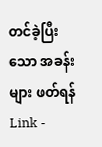တင်ခဲ့ပြီးသော အခန်းများ ဖတ်ရန် Link -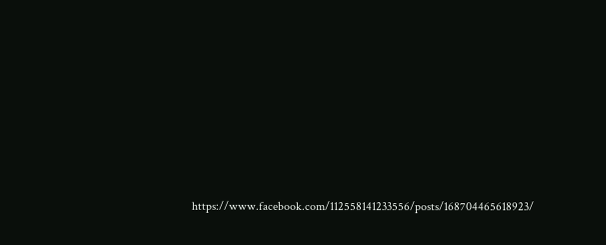https://www.facebook.com/112558141233556/posts/168704465618923/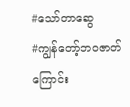#သော်တာဆွေ
#ကျွန်တော့်ဘဝဇာတ်ကြောင်း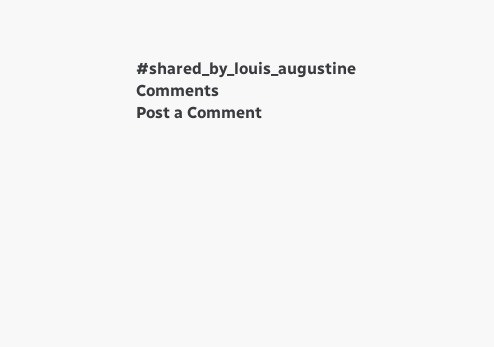#shared_by_louis_augustine
Comments
Post a Comment